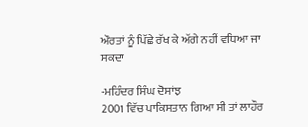ਔਰਤਾਂ ਨੂੰ ਪਿੱਛੇ ਰੱਖ ਕੇ ਅੱਗੇ ਨਹੀਂ ਵਧਿਆ ਜਾ ਸਕਦਾ

-ਮਹਿੰਦਰ ਸਿੰਘ ਦੋਸਾਂਝ
2001 ਵਿੱਚ ਪਾਕਿਸਤਾਨ ਗਿਆ ਸੀ ਤਾਂ ਲਾਹੌਰ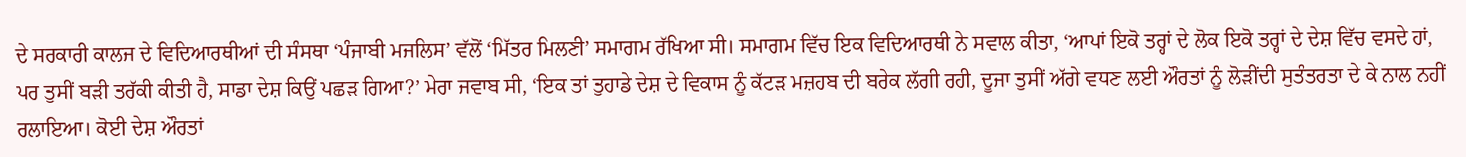ਦੇ ਸਰਕਾਰੀ ਕਾਲਜ ਦੇ ਵਿਦਿਆਰਥੀਆਂ ਦੀ ਸੰਸਥਾ ‘ਪੰਜਾਬੀ ਮਜਲਿਸ’ ਵੱਲੋਂ ‘ਮਿੱਤਰ ਮਿਲਣੀ’ ਸਮਾਗਮ ਰੱਖਿਆ ਸੀ। ਸਮਾਗਮ ਵਿੱਚ ਇਕ ਵਿਦਿਆਰਥੀ ਨੇ ਸਵਾਲ ਕੀਤਾ, ‘ਆਪਾਂ ਇਕੋ ਤਰ੍ਹਾਂ ਦੇ ਲੋਕ ਇਕੋ ਤਰ੍ਹਾਂ ਦੇ ਦੇਸ਼ ਵਿੱਚ ਵਸਦੇ ਹਾਂ, ਪਰ ਤੁਸੀਂ ਬੜੀ ਤਰੱਕੀ ਕੀਤੀ ਹੈ, ਸਾਡਾ ਦੇਸ਼ ਕਿਉਂ ਪਛੜ ਗਿਆ?’ ਮੇਰਾ ਜਵਾਬ ਸੀ, ‘ਇਕ ਤਾਂ ਤੁਹਾਡੇ ਦੇਸ਼ ਦੇ ਵਿਕਾਸ ਨੂੰ ਕੱਟੜ ਮਜ਼ਹਬ ਦੀ ਬਰੇਕ ਲੱਗੀ ਰਹੀ, ਦੂਜਾ ਤੁਸੀਂ ਅੱਗੇ ਵਧਣ ਲਈ ਔਰਤਾਂ ਨੂੰ ਲੋੜੀਂਦੀ ਸੁਤੰਤਰਤਾ ਦੇ ਕੇ ਨਾਲ ਨਹੀਂ ਰਲਾਇਆ। ਕੋਈ ਦੇਸ਼ ਔਰਤਾਂ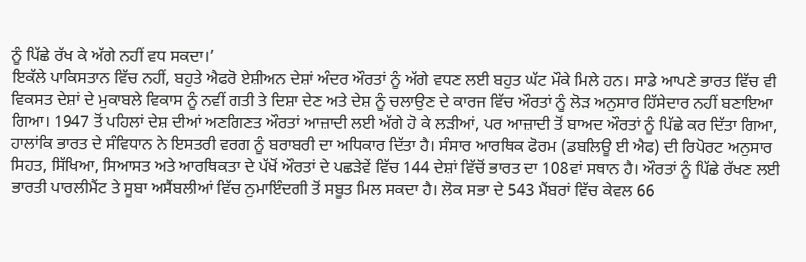ਨੂੰ ਪਿੱਛੇ ਰੱਖ ਕੇ ਅੱਗੇ ਨਹੀਂ ਵਧ ਸਕਦਾ।’
ਇਕੱਲੇ ਪਾਕਿਸਤਾਨ ਵਿੱਚ ਨਹੀਂ, ਬਹੁਤੇ ਐਫਰੋ ਏਸ਼ੀਅਨ ਦੇਸ਼ਾਂ ਅੰਦਰ ਔਰਤਾਂ ਨੂੰ ਅੱਗੇ ਵਧਣ ਲਈ ਬਹੁਤ ਘੱਟ ਮੌਕੇ ਮਿਲੇ ਹਨ। ਸਾਡੇ ਆਪਣੇ ਭਾਰਤ ਵਿੱਚ ਵੀ ਵਿਕਸਤ ਦੇਸ਼ਾਂ ਦੇ ਮੁਕਾਬਲੇ ਵਿਕਾਸ ਨੂੰ ਨਵੀਂ ਗਤੀ ਤੇ ਦਿਸ਼ਾ ਦੇਣ ਅਤੇ ਦੇਸ਼ ਨੂੰ ਚਲਾਉਣ ਦੇ ਕਾਰਜ ਵਿੱਚ ਔਰਤਾਂ ਨੂੰ ਲੋੜ ਅਨੁਸਾਰ ਹਿੱਸੇਦਾਰ ਨਹੀਂ ਬਣਾਇਆ ਗਿਆ। 1947 ਤੋਂ ਪਹਿਲਾਂ ਦੇਸ਼ ਦੀਆਂ ਅਣਗਿਣਤ ਔਰਤਾਂ ਆਜ਼ਾਦੀ ਲਈ ਅੱਗੇ ਹੋ ਕੇ ਲੜੀਆਂ, ਪਰ ਆਜ਼ਾਦੀ ਤੋਂ ਬਾਅਦ ਔਰਤਾਂ ਨੂੰ ਪਿੱਛੇ ਕਰ ਦਿੱਤਾ ਗਿਆ, ਹਾਲਾਂਕਿ ਭਾਰਤ ਦੇ ਸੰਵਿਧਾਨ ਨੇ ਇਸਤਰੀ ਵਰਗ ਨੂੰ ਬਰਾਬਰੀ ਦਾ ਅਧਿਕਾਰ ਦਿੱਤਾ ਹੈ। ਸੰਸਾਰ ਆਰਥਿਕ ਫੋਰਮ (ਡਬਲਿਊ ਈ ਐਫ) ਦੀ ਰਿਪੋਰਟ ਅਨੁਸਾਰ ਸਿਹਤ, ਸਿੱਖਿਆ, ਸਿਆਸਤ ਅਤੇ ਆਰਥਿਕਤਾ ਦੇ ਪੱਖੋਂ ਔਰਤਾਂ ਦੇ ਪਛੜੇਵੇਂ ਵਿੱਚ 144 ਦੇਸ਼ਾਂ ਵਿੱਚੋਂ ਭਾਰਤ ਦਾ 108ਵਾਂ ਸਥਾਨ ਹੈ। ਔਰਤਾਂ ਨੂੰ ਪਿੱਛੇ ਰੱਖਣ ਲਈ ਭਾਰਤੀ ਪਾਰਲੀਮੈਂਟ ਤੇ ਸੂਬਾ ਅਸੈਂਬਲੀਆਂ ਵਿੱਚ ਨੁਮਾਇੰਦਗੀ ਤੋਂ ਸਬੂਤ ਮਿਲ ਸਕਦਾ ਹੈ। ਲੋਕ ਸਭਾ ਦੇ 543 ਮੈਂਬਰਾਂ ਵਿੱਚ ਕੇਵਲ 66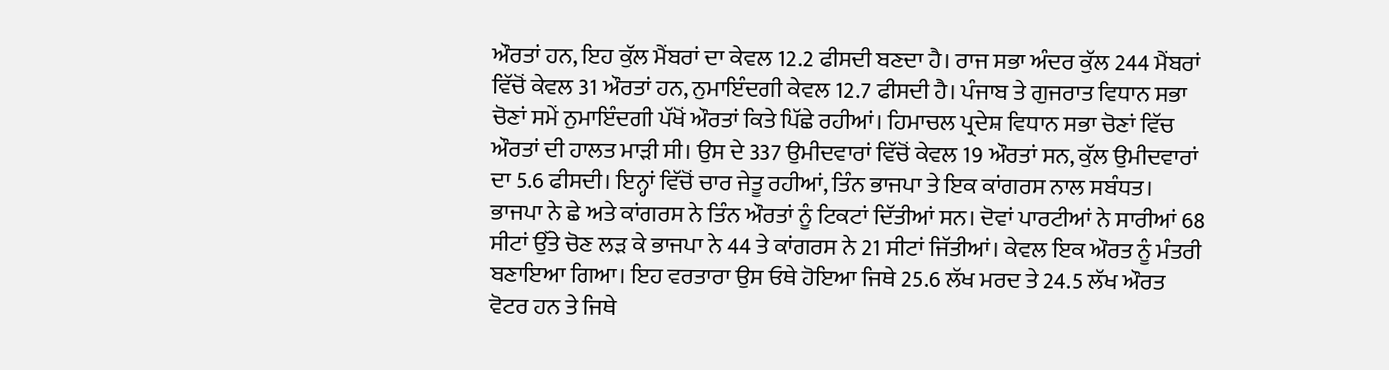ਔਰਤਾਂ ਹਨ, ਇਹ ਕੁੱਲ ਮੈਂਬਰਾਂ ਦਾ ਕੇਵਲ 12.2 ਫੀਸਦੀ ਬਣਦਾ ਹੈ। ਰਾਜ ਸਭਾ ਅੰਦਰ ਕੁੱਲ 244 ਮੈਂਬਰਾਂ ਵਿੱਚੋਂ ਕੇਵਲ 31 ਔਰਤਾਂ ਹਨ, ਨੁਮਾਇੰਦਗੀ ਕੇਵਲ 12.7 ਫੀਸਦੀ ਹੈ। ਪੰਜਾਬ ਤੇ ਗੁਜਰਾਤ ਵਿਧਾਨ ਸਭਾ ਚੋਣਾਂ ਸਮੇਂ ਨੁਮਾਇੰਦਗੀ ਪੱਖੋਂ ਔਰਤਾਂ ਕਿਤੇ ਪਿੱਛੇ ਰਹੀਆਂ। ਹਿਮਾਚਲ ਪ੍ਰਦੇਸ਼ ਵਿਧਾਨ ਸਭਾ ਚੋਣਾਂ ਵਿੱਚ ਔਰਤਾਂ ਦੀ ਹਾਲਤ ਮਾੜੀ ਸੀ। ਉਸ ਦੇ 337 ਉਮੀਦਵਾਰਾਂ ਵਿੱਚੋਂ ਕੇਵਲ 19 ਔਰਤਾਂ ਸਨ, ਕੁੱਲ ਉਮੀਦਵਾਰਾਂ ਦਾ 5.6 ਫੀਸਦੀ। ਇਨ੍ਹਾਂ ਵਿੱਚੋਂ ਚਾਰ ਜੇਤੂ ਰਹੀਆਂ, ਤਿੰਨ ਭਾਜਪਾ ਤੇ ਇਕ ਕਾਂਗਰਸ ਨਾਲ ਸਬੰਧਤ। ਭਾਜਪਾ ਨੇ ਛੇ ਅਤੇ ਕਾਂਗਰਸ ਨੇ ਤਿੰਨ ਔਰਤਾਂ ਨੂੰ ਟਿਕਟਾਂ ਦਿੱਤੀਆਂ ਸਨ। ਦੋਵਾਂ ਪਾਰਟੀਆਂ ਨੇ ਸਾਰੀਆਂ 68 ਸੀਟਾਂ ਉੱਤੇ ਚੋਣ ਲੜ ਕੇ ਭਾਜਪਾ ਨੇ 44 ਤੇ ਕਾਂਗਰਸ ਨੇ 21 ਸੀਟਾਂ ਜਿੱਤੀਆਂ। ਕੇਵਲ ਇਕ ਔਰਤ ਨੂੰ ਮੰਤਰੀ ਬਣਾਇਆ ਗਿਆ। ਇਹ ਵਰਤਾਰਾ ਉਸ ਓਥੇ ਹੋਇਆ ਜਿਥੇ 25.6 ਲੱਖ ਮਰਦ ਤੇ 24.5 ਲੱਖ ਔਰਤ ਵੋਟਰ ਹਨ ਤੇ ਜਿਥੇ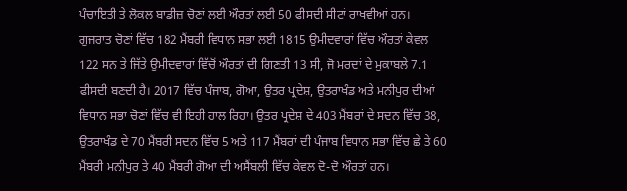ਪੰਚਾਇਤੀ ਤੇ ਲੋਕਲ ਬਾਡੀਜ਼ ਚੋਣਾਂ ਲਈ ਔਰਤਾਂ ਲਈ 50 ਫੀਸਦੀ ਸੀਟਾਂ ਰਾਖਵੀਆਂ ਹਨ।
ਗੁਜਰਾਤ ਚੋਣਾਂ ਵਿੱਚ 182 ਮੈਂਬਰੀ ਵਿਧਾਨ ਸਭਾ ਲਈ 1815 ਉਮੀਦਵਾਰਾਂ ਵਿੱਚ ਔਰਤਾਂ ਕੇਵਲ 122 ਸਨ ਤੇ ਜਿੱਤੇ ਉਮੀਦਵਾਰਾਂ ਵਿੱਚੋਂ ਔਰਤਾਂ ਦੀ ਗਿਣਤੀ 13 ਸੀ, ਜੋ ਮਰਦਾਂ ਦੇ ਮੁਕਾਬਲੇ 7.1 ਫੀਸਦੀ ਬਣਦੀ ਹੈ। 2017 ਵਿੱਚ ਪੰਜਾਬ, ਗੋਆ, ਉਤਰ ਪ੍ਰਦੇਸ਼, ਉਤਰਾਖੰਡ ਅਤੇ ਮਨੀਪੁਰ ਦੀਆਂ ਵਿਧਾਨ ਸਭਾ ਚੋਣਾਂ ਵਿੱਚ ਵੀ ਇਹੀ ਹਾਲ ਰਿਹਾ। ਉਤਰ ਪ੍ਰਦੇਸ਼ ਦੇ 403 ਮੈਂਬਰਾਂ ਦੇ ਸਦਨ ਵਿੱਚ 38, ਉਤਰਾਖੰਡ ਦੇ 70 ਮੈਂਬਰੀ ਸਦਨ ਵਿੱਚ 5 ਅਤੇ 117 ਮੈਂਬਰਾਂ ਦੀ ਪੰਜਾਬ ਵਿਧਾਨ ਸਭਾ ਵਿੱਚ ਛੇ ਤੇ 60 ਮੈਂਬਰੀ ਮਨੀਪੁਰ ਤੇ 40 ਮੈਂਬਰੀ ਗੋਆ ਦੀ ਅਸੈਂਬਲੀ ਵਿੱਚ ਕੇਵਲ ਦੋ-ਦੋ ਔਰਤਾਂ ਹਨ।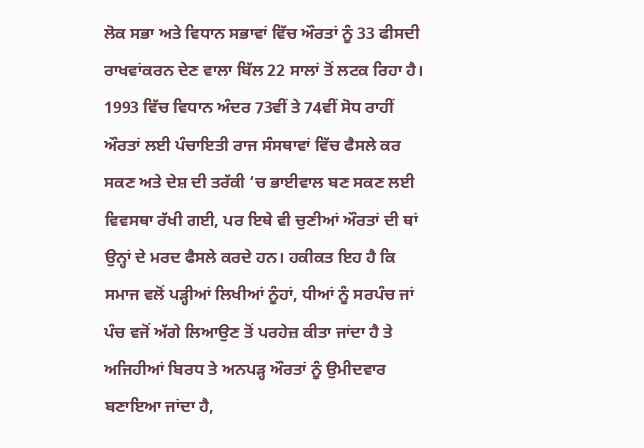ਲੋਕ ਸਭਾ ਅਤੇ ਵਿਧਾਨ ਸਭਾਵਾਂ ਵਿੱਚ ਔਰਤਾਂ ਨੂੰ 33 ਫੀਸਦੀ ਰਾਖਵਾਂਕਰਨ ਦੇਣ ਵਾਲਾ ਬਿੱਲ 22 ਸਾਲਾਂ ਤੋਂ ਲਟਕ ਰਿਹਾ ਹੈ। 1993 ਵਿੱਚ ਵਿਧਾਨ ਅੰਦਰ 73ਵੀਂ ਤੇ 74ਵੀਂ ਸੋਧ ਰਾਹੀਂ ਔਰਤਾਂ ਲਈ ਪੰਚਾਇਤੀ ਰਾਜ ਸੰਸਥਾਵਾਂ ਵਿੱਚ ਫੈਸਲੇ ਕਰ ਸਕਣ ਅਤੇ ਦੇਸ਼ ਦੀ ਤਰੱਕੀ ‘ਚ ਭਾਈਵਾਲ ਬਣ ਸਕਣ ਲਈ ਵਿਵਸਥਾ ਰੱਖੀ ਗਈ, ਪਰ ਇਥੇ ਵੀ ਚੁਣੀਆਂ ਔਰਤਾਂ ਦੀ ਥਾਂ ਉਨ੍ਹਾਂ ਦੇ ਮਰਦ ਫੈਸਲੇ ਕਰਦੇ ਹਨ। ਹਕੀਕਤ ਇਹ ਹੈ ਕਿ ਸਮਾਜ ਵਲੋਂ ਪੜ੍ਹੀਆਂ ਲਿਖੀਆਂ ਨੂੰਹਾਂ, ਧੀਆਂ ਨੂੰ ਸਰਪੰਚ ਜਾਂ ਪੰਚ ਵਜੋਂ ਅੱਗੇ ਲਿਆਉਣ ਤੋਂ ਪਰਹੇਜ਼ ਕੀਤਾ ਜਾਂਦਾ ਹੈ ਤੇ ਅਜਿਹੀਆਂ ਬਿਰਧ ਤੇ ਅਨਪੜ੍ਹ ਔਰਤਾਂ ਨੂੰ ਉਮੀਦਵਾਰ ਬਣਾਇਆ ਜਾਂਦਾ ਹੈ,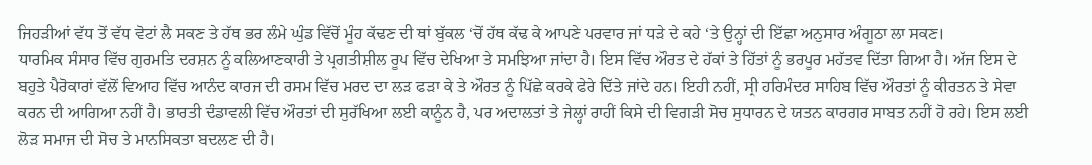ਜਿਹੜੀਆਂ ਵੱਧ ਤੋਂ ਵੱਧ ਵੋਟਾਂ ਲੈ ਸਕਣ ਤੇ ਹੱਥ ਭਰ ਲੰਮੇ ਘੁੰਡ ਵਿੱਚੋਂ ਮੂੰਹ ਕੱਢਣ ਦੀ ਥਾਂ ਬੁੱਕਲ ‘ਚੋਂ ਹੱਥ ਕੱਢ ਕੇ ਆਪਣੇ ਪਰਵਾਰ ਜਾਂ ਧੜੇ ਦੇ ਕਹੇ ‘ਤੇ ਉਨ੍ਹਾਂ ਦੀ ਇੱਛਾ ਅਨੁਸਾਰ ਅੰਗੂਠਾ ਲਾ ਸਕਣ।
ਧਾਰਮਿਕ ਸੰਸਾਰ ਵਿੱਚ ਗੁਰਮਤਿ ਦਰਸ਼ਨ ਨੂੰ ਕਲਿਆਣਕਾਰੀ ਤੇ ਪ੍ਰਗਤੀਸ਼ੀਲ ਰੂਪ ਵਿੱਚ ਦੇਖਿਆ ਤੇ ਸਮਝਿਆ ਜਾਂਦਾ ਹੈ। ਇਸ ਵਿੱਚ ਔਰਤ ਦੇ ਹੱਕਾਂ ਤੇ ਹਿੱਤਾਂ ਨੂੰ ਭਰਪੂਰ ਮਹੱਤਵ ਦਿੱਤਾ ਗਿਆ ਹੈ। ਅੱਜ ਇਸ ਦੇ ਬਹੁਤੇ ਪੈਰੋਕਾਰਾਂ ਵੱਲੋਂ ਵਿਆਹ ਵਿੱਚ ਆਨੰਦ ਕਾਰਜ ਦੀ ਰਸਮ ਵਿੱਚ ਮਰਦ ਦਾ ਲੜ ਫੜਾ ਕੇ ਤੇ ਔਰਤ ਨੂੰ ਪਿੱਛੇ ਕਰਕੇ ਫੇਰੇ ਦਿੱਤੇ ਜਾਂਦੇ ਹਨ। ਇਹੀ ਨਹੀਂ, ਸ੍ਰੀ ਹਰਿਮੰਦਰ ਸਾਹਿਬ ਵਿੱਚ ਔਰਤਾਂ ਨੂੰ ਕੀਰਤਨ ਤੇ ਸੇਵਾ ਕਰਨ ਦੀ ਆਗਿਆ ਨਹੀਂ ਹੈ। ਭਾਰਤੀ ਦੰਡਾਵਲੀ ਵਿੱਚ ਔਰਤਾਂ ਦੀ ਸੁਰੱਖਿਆ ਲਈ ਕਾਨੂੰਨ ਹੈ, ਪਰ ਅਦਾਲਤਾਂ ਤੇ ਜੇਲ੍ਹਾਂ ਰਾਹੀਂ ਕਿਸੇ ਦੀ ਵਿਗੜੀ ਸੋਚ ਸੁਧਾਰਨ ਦੇ ਯਤਨ ਕਾਰਗਰ ਸਾਬਤ ਨਹੀਂ ਹੋ ਰਹੇ। ਇਸ ਲਈ ਲੋੜ ਸਮਾਜ ਦੀ ਸੋਚ ਤੇ ਮਾਨਸਿਕਤਾ ਬਦਲਣ ਦੀ ਹੈ।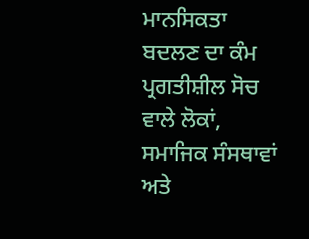ਮਾਨਸਿਕਤਾ ਬਦਲਣ ਦਾ ਕੰਮ ਪ੍ਰਗਤੀਸ਼ੀਲ ਸੋਚ ਵਾਲੇ ਲੋਕਾਂ, ਸਮਾਜਿਕ ਸੰਸਥਾਵਾਂ ਅਤੇ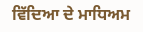ਵਿੱਦਿਆ ਦੇ ਮਾਧਿਅਮ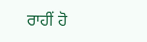ਰਾਹੀਂ ਹੋ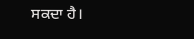ਸਕਦਾ ਹੈ।